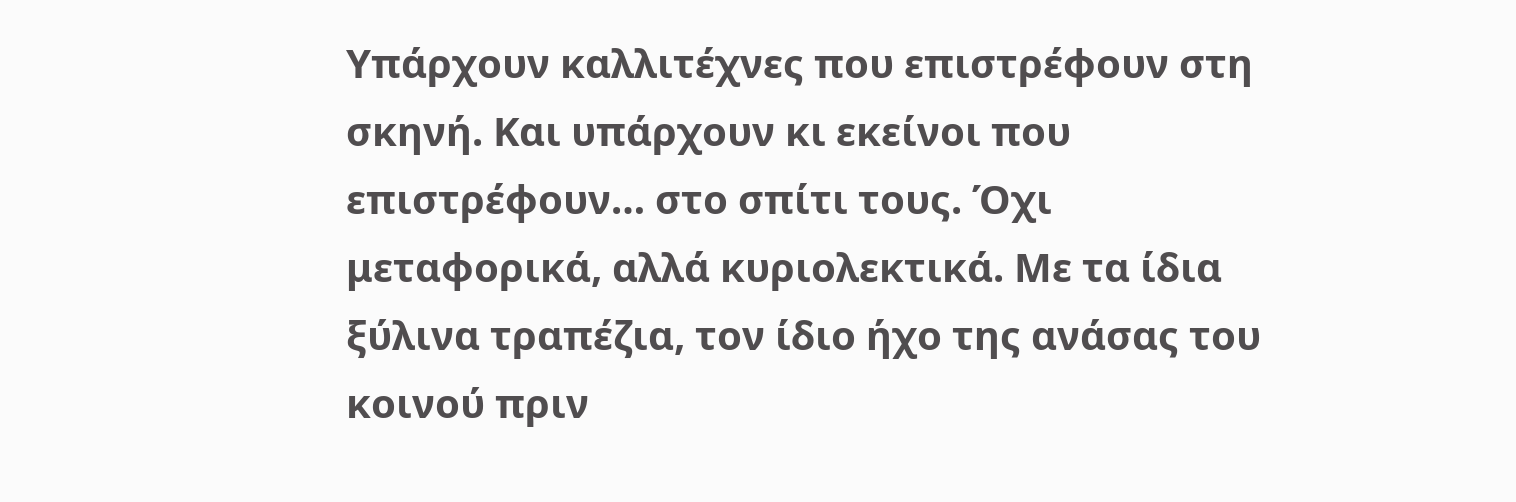Υπάρχουν καλλιτέχνες που επιστρέφουν στη σκηνή. Και υπάρχουν κι εκείνοι που επιστρέφουν… στο σπίτι τους. Όχι μεταφορικά, αλλά κυριολεκτικά. Με τα ίδια ξύλινα τραπέζια, τον ίδιο ήχο της ανάσας του κοινού πριν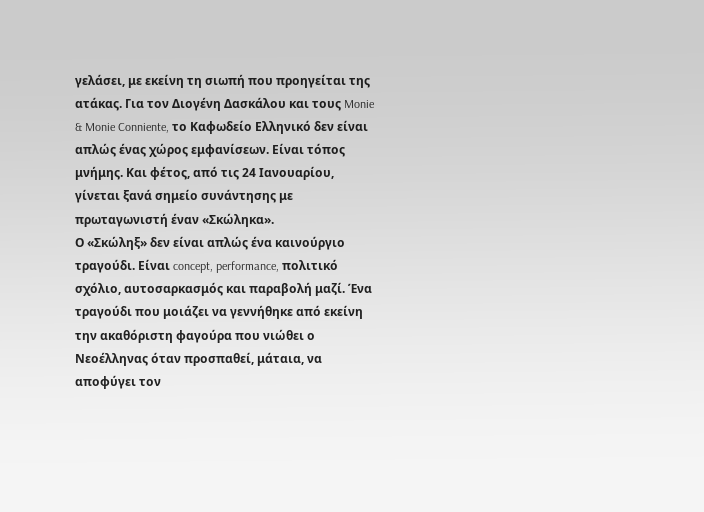γελάσει, με εκείνη τη σιωπή που προηγείται της ατάκας. Για τον Διογένη Δασκάλου και τους Monie & Monie Conniente, το Καφωδείο Ελληνικό δεν είναι απλώς ένας χώρος εμφανίσεων. Είναι τόπος μνήμης. Και φέτος, από τις 24 Ιανουαρίου, γίνεται ξανά σημείο συνάντησης με πρωταγωνιστή έναν «Σκώληκα».
Ο «Σκώληξ» δεν είναι απλώς ένα καινούργιο τραγούδι. Είναι concept, performance, πολιτικό σχόλιο, αυτοσαρκασμός και παραβολή μαζί. Ένα τραγούδι που μοιάζει να γεννήθηκε από εκείνη την ακαθόριστη φαγούρα που νιώθει ο Νεοέλληνας όταν προσπαθεί, μάταια, να αποφύγει τον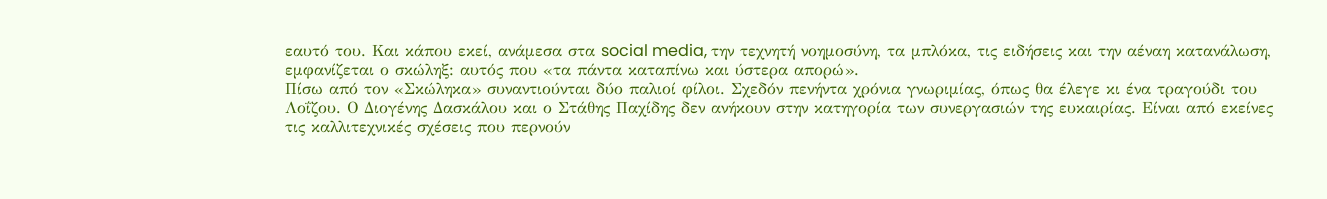εαυτό του. Και κάπου εκεί, ανάμεσα στα social media, την τεχνητή νοημοσύνη, τα μπλόκα, τις ειδήσεις και την αέναη κατανάλωση, εμφανίζεται ο σκώληξ: αυτός που «τα πάντα καταπίνω και ύστερα απορώ».
Πίσω από τον «Σκώληκα» συναντιούνται δύο παλιοί φίλοι. Σχεδόν πενήντα χρόνια γνωριμίας, όπως θα έλεγε κι ένα τραγούδι του Λοΐζου. Ο Διογένης Δασκάλου και ο Στάθης Παχίδης δεν ανήκουν στην κατηγορία των συνεργασιών της ευκαιρίας. Είναι από εκείνες τις καλλιτεχνικές σχέσεις που περνούν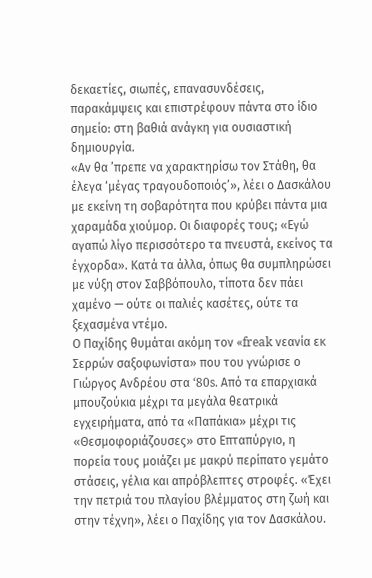δεκαετίες, σιωπές, επανασυνδέσεις, παρακάμψεις και επιστρέφουν πάντα στο ίδιο σημείο: στη βαθιά ανάγκη για ουσιαστική δημιουργία.
«Αν θα ’πρεπε να χαρακτηρίσω τον Στάθη, θα έλεγα ‘μέγας τραγουδοποιός’», λέει ο Δασκάλου με εκείνη τη σοβαρότητα που κρύβει πάντα μια χαραμάδα χιούμορ. Οι διαφορές τους; «Εγώ αγαπώ λίγο περισσότερο τα πνευστά, εκείνος τα έγχορδα». Κατά τα άλλα, όπως θα συμπληρώσει με νύξη στον Σαββόπουλο, τίποτα δεν πάει χαμένο — ούτε οι παλιές κασέτες, ούτε τα ξεχασμένα ντέμο.
Ο Παχίδης θυμάται ακόμη τον «freak νεανία εκ Σερρών σαξοφωνίστα» που του γνώρισε ο Γιώργος Ανδρέου στα ‘80s. Από τα επαρχιακά μπουζούκια μέχρι τα μεγάλα θεατρικά εγχειρήματα, από τα «Παπάκια» μέχρι τις «Θεσμοφοριάζουσες» στο Επταπύργιο, η πορεία τους μοιάζει με μακρύ περίπατο γεμάτο στάσεις, γέλια και απρόβλεπτες στροφές. «Έχει την πετριά του πλαγίου βλέμματος στη ζωή και στην τέχνη», λέει ο Παχίδης για τον Δασκάλου.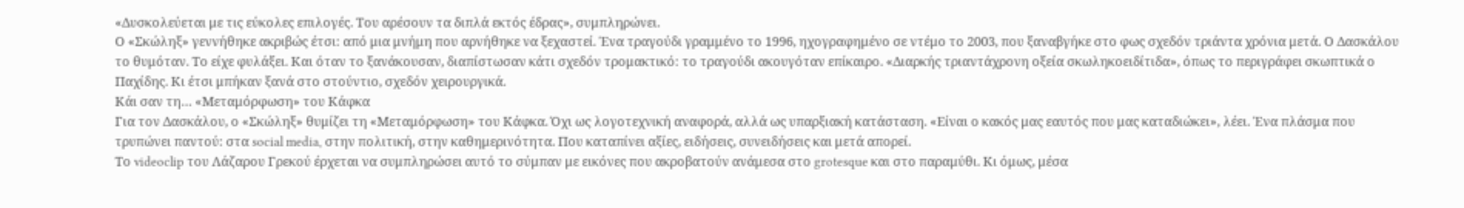«Δυσκολεύεται με τις εύκολες επιλογές. Του αρέσουν τα διπλά εκτός έδρας», συμπληρώνει.
Ο «Σκώληξ» γεννήθηκε ακριβώς έτσι: από μια μνήμη που αρνήθηκε να ξεχαστεί. Ένα τραγούδι γραμμένο το 1996, ηχογραφημένο σε ντέμο το 2003, που ξαναβγήκε στο φως σχεδόν τριάντα χρόνια μετά. Ο Δασκάλου το θυμόταν. Το είχε φυλάξει. Και όταν το ξανάκουσαν, διαπίστωσαν κάτι σχεδόν τρομακτικό: το τραγούδι ακουγόταν επίκαιρο. «Διαρκής τριαντάχρονη οξεία σκωληκοειδίτιδα», όπως το περιγράφει σκωπτικά ο Παχίδης. Κι έτσι μπήκαν ξανά στο στούντιο, σχεδόν χειρουργικά.
Κάι σαν τη… «Μεταμόρφωση» του Κάφκα
Για τον Δασκάλου, ο «Σκώληξ» θυμίζει τη «Μεταμόρφωση» του Κάφκα. Όχι ως λογοτεχνική αναφορά, αλλά ως υπαρξιακή κατάσταση. «Είναι ο κακός μας εαυτός που μας καταδιώκει», λέει. Ένα πλάσμα που τρυπώνει παντού: στα social media, στην πολιτική, στην καθημερινότητα. Που καταπίνει αξίες, ειδήσεις, συνειδήσεις και μετά απορεί.
Το videoclip του Λάζαρου Γρεκού έρχεται να συμπληρώσει αυτό το σύμπαν με εικόνες που ακροβατούν ανάμεσα στο grotesque και στο παραμύθι. Κι όμως, μέσα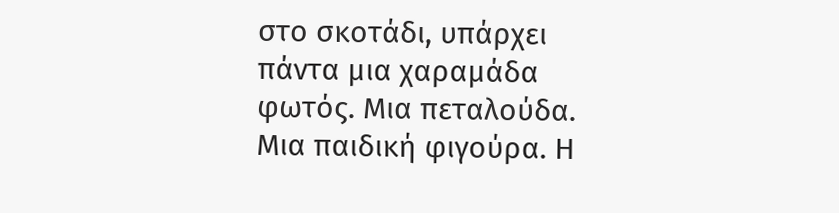στο σκοτάδι, υπάρχει πάντα μια χαραμάδα φωτός. Μια πεταλούδα. Μια παιδική φιγούρα. Η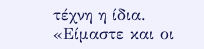τέχνη η ίδια. «Είμαστε και οι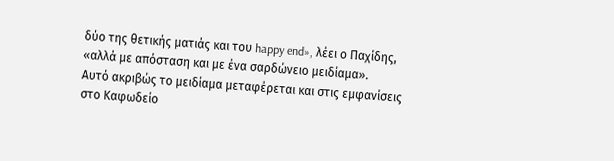δύο της θετικής ματιάς και του happy end», λέει ο Παχίδης, «αλλά με απόσταση και με ένα σαρδώνειο μειδίαμα».
Αυτό ακριβώς το μειδίαμα μεταφέρεται και στις εμφανίσεις στο Καφωδείο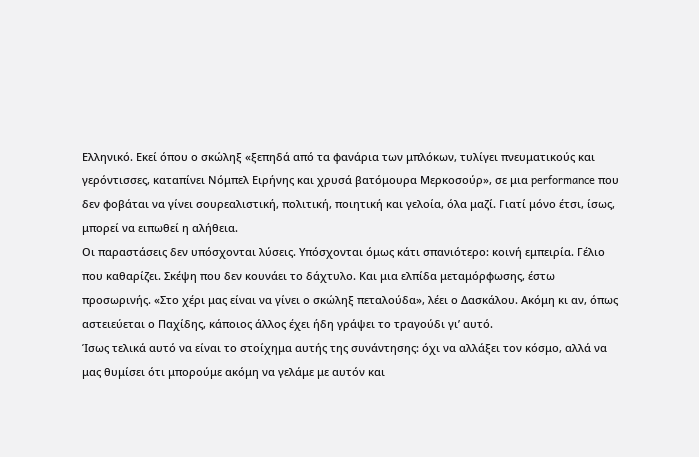Ελληνικό. Εκεί όπου ο σκώληξ «ξεπηδά από τα φανάρια των μπλόκων, τυλίγει πνευματικούς και γερόντισσες, καταπίνει Νόμπελ Ειρήνης και χρυσά βατόμουρα Μερκοσούρ», σε μια performance που δεν φοβάται να γίνει σουρεαλιστική, πολιτική, ποιητική και γελοία, όλα μαζί. Γιατί μόνο έτσι, ίσως, μπορεί να ειπωθεί η αλήθεια.
Οι παραστάσεις δεν υπόσχονται λύσεις. Υπόσχονται όμως κάτι σπανιότερο: κοινή εμπειρία. Γέλιο που καθαρίζει. Σκέψη που δεν κουνάει το δάχτυλο. Και μια ελπίδα μεταμόρφωσης, έστω προσωρινής. «Στο χέρι μας είναι να γίνει ο σκώληξ πεταλούδα», λέει ο Δασκάλου. Ακόμη κι αν, όπως αστειεύεται ο Παχίδης, κάποιος άλλος έχει ήδη γράψει το τραγούδι γι’ αυτό.
Ίσως τελικά αυτό να είναι το στοίχημα αυτής της συνάντησης: όχι να αλλάξει τον κόσμο, αλλά να μας θυμίσει ότι μπορούμε ακόμη να γελάμε με αυτόν και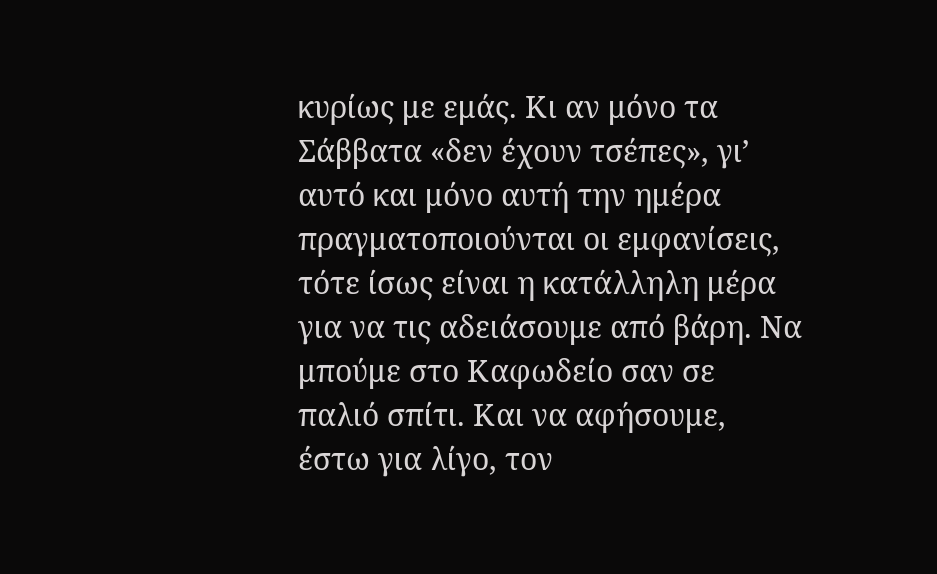κυρίως με εμάς. Κι αν μόνο τα Σάββατα «δεν έχουν τσέπες», γι’ αυτό και μόνο αυτή την ημέρα πραγματοποιούνται οι εμφανίσεις, τότε ίσως είναι η κατάλληλη μέρα για να τις αδειάσουμε από βάρη. Να μπούμε στο Καφωδείο σαν σε παλιό σπίτι. Και να αφήσουμε, έστω για λίγο, τον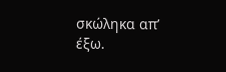σκώληκα απ’ έξω.